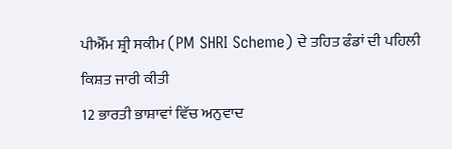ਪੀਐੱਮ ਸ਼੍ਰੀ ਸਕੀਮ (PM SHRI Scheme) ਦੇ ਤਹਿਤ ਫੰਡਾਂ ਦੀ ਪਹਿਲੀ ਕਿਸ਼ਤ ਜਾਰੀ ਕੀਤੀ
12 ਭਾਰਤੀ ਭਾਸ਼ਾਵਾਂ ਵਿੱਚ ਅਨੁਵਾਦ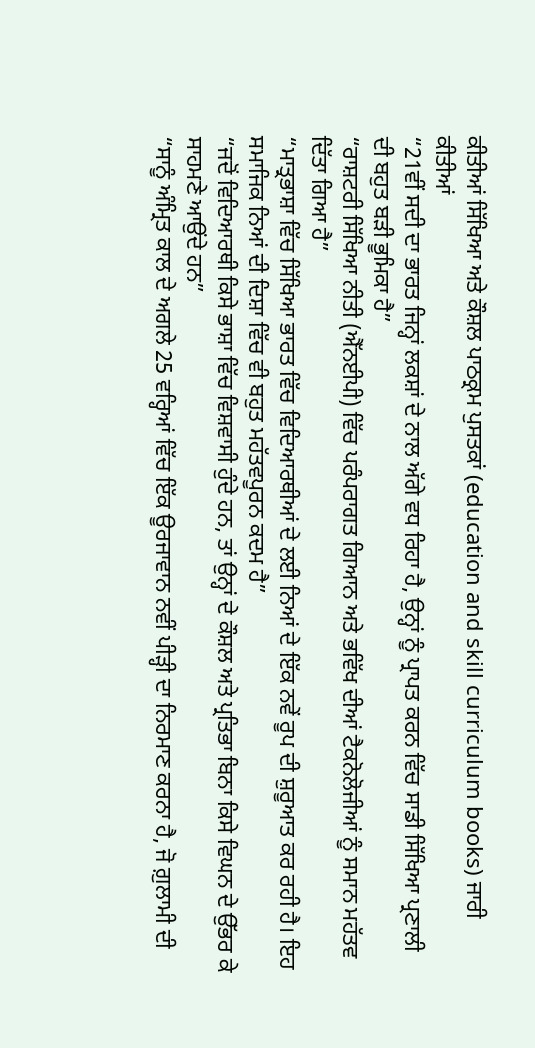ਕੀਤੀਆਂ ਸਿੱਖਿਆ ਅਤੇ ਕੌਸ਼ਲ ਪਾਠਕ੍ਰਮ ਪੁਸਤਕਾਂ (education and skill curriculum books) ਜਾਰੀ ਕੀਤੀਆਂ
“21ਵੀਂ ਸਦੀ ਦਾ ਭਾਰਤ ਜਿਨ੍ਹਾਂ ਲਕਸ਼ਾਂ ਦੇ ਨਾਲ ਅੱਗੇ ਵਧ ਰਿਹਾ ਹੈ, ਉਨ੍ਹਾਂ ਨੂੰ ਪ੍ਰਾਪਤ ਕਰਨ ਵਿੱਚ ਸਾਡੀ ਸਿੱਖਿਆ ਪ੍ਰਣਾਲੀ ਦੀ ਬਹੁਤ ਬੜੀ ਭੂਮਿਕਾ ਹੈ”
“ਰਾਸ਼ਟਰੀ ਸਿੱਖਿਆ ਨੀਤੀ (ਐੱਨਈਪੀ) ਵਿੱਚ ਪਰੰਪਰਾਗਤ ਗਿਆਨ ਅਤੇ ਭਵਿੱਖ ਦੀਆਂ ਟੈਕਨੋਲੋਜੀਆਂ ਨੂੰ ਸਮਾਨ ਮਹੱਤਵ ਦਿੱਤਾ ਗਿਆ ਹੈ”
“ਮਾਤ੍ਰਭਾਸ਼ਾ ਵਿੱਚ ਸਿੱਖਿਆ ਭਾਰਤ ਵਿੱਚ ਵਿਦਿਆਰਥੀਆਂ ਦੇ ਲਈ ਨਿਆਂ ਦੇ ਇੱਕ ਨਵੇਂ ਰੂਪ ਦੀ ਸ਼ੁਰੂਆਤ ਕਰ ਰਹੀ ਹੈ। ਇਹ ਸਮਾਜਿਕ ਨਿਆਂ ਦੀ ਦਿਸ਼ਾ ਵਿੱਚ ਵੀ ਬਹੁਤ ਮਹੱਤਵਪੂਰਨ ਕਦਮ ਹੈ”
“ਜਦੋਂ ਵਿਦਿਆਰਥੀ ਕਿਸੇ ਭਾਸ਼ਾ ਵਿੱਚ ਵਿਸ਼ਵਾਸੀ ਹੁੰਦੇ ਹਨ, ਤਾਂ ਉਨ੍ਹਾਂ ਦੇ ਕੌਸ਼ਲ ਅਤੇ ਪ੍ਰਤਿਭਾ ਬਿਨਾ ਕਿਸੇ ਵਿਘਨ ਦੇ ਉੱਭਰ ਕੇ ਸਾਹਮਣੇ ਆਉਂਦੇ ਹਨ”
“ਸਾਨੂੰ ਅੰਮ੍ਰਿਤ ਕਾਲ ਦੇ ਅਗਲੇ 25 ਵਰ੍ਹਿਆਂ ਵਿੱਚ ਇੱਕ ਊਰਜਾਵਾਨ ਨਵੀਂ ਪੀੜ੍ਹੀ ਦਾ ਨਿਰਮਾਣ ਕਰਨਾ ਹੈ, ਜੋ ਗ਼ੁਲਾਮੀ ਦੀ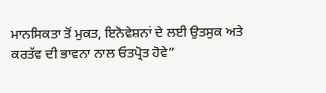ਮਾਨਸਿਕਤਾ ਤੋਂ ਮੁਕਤ, ਇਨੋਵੇਸ਼ਨਾਂ ਦੇ ਲਈ ਉਤਸੁਕ ਅਤੇ ਕਰਤੱਵ ਦੀ ਭਾਵਨਾ ਨਾਲ ਓਤਪ੍ਰੋਤ ਹੋਵੇ”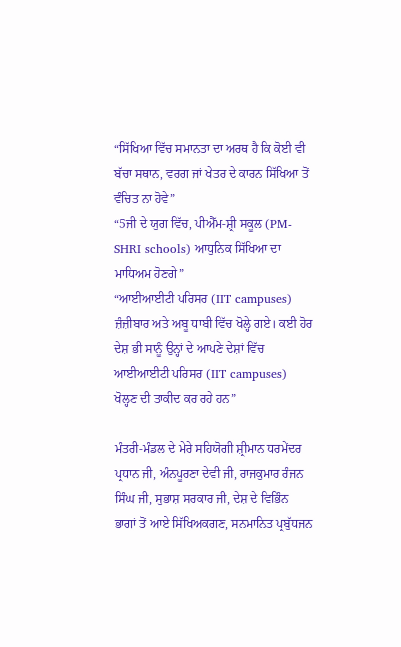“ਸਿੱਖਿਆ ਵਿੱਚ ਸਮਾਨਤਾ ਦਾ ਅਰਥ ਹੈ ਕਿ ਕੋਈ ਵੀ ਬੱਚਾ ਸਥਾਨ, ਵਰਗ ਜਾਂ ਖੇਤਰ ਦੇ ਕਾਰਨ ਸਿੱਖਿਆ ਤੋਂ ਵੰਚਿਤ ਨਾ ਹੋਵੇ”
“5ਜੀ ਦੇ ਯੁਗ ਵਿੱਚ, ਪੀਐੱਮ-ਸ਼੍ਰੀ ਸਕੂਲ (PM- SHRI schools) ਆਧੁਨਿਕ ਸਿੱਖਿਆ ਦਾ ਮਾਧਿਅਮ ਹੋਣਗੇ”
“ਆਈਆਈਟੀ ਪਰਿਸਰ (IIT campuses) ਜ਼ੰਜ਼ੀਬਾਰ ਅਤੇ ਅਬੂ ਧਾਬੀ ਵਿੱਚ ਖੋਲ੍ਹੇ ਗਏ। ਕਈ ਹੋਰ ਦੇਸ਼ ਭੀ ਸਾਨੂੰ ਉਨ੍ਹਾਂ ਦੇ ਆਪਣੇ ਦੇਸ਼ਾਂ ਵਿੱਚ ਆਈਆਈਟੀ ਪਰਿਸਰ (IIT campuses) ਖੋਲ੍ਹਣ ਦੀ ਤਾਕੀਦ ਕਰ ਰਹੇ ਹਨ”

ਮੰਤਰੀ-ਮੰਡਲ ਦੇ ਮੇਰੇ ਸਹਿਯੋਗੀ ਸ਼੍ਰੀਮਾਨ ਧਰਮੇਂਦਰ ਪ੍ਰਧਾਨ ਜੀ, ਅੰਨਪੂਰਣਾ ਦੇਵੀ ਜੀ, ਰਾਜਕੁਮਾਰ ਰੰਜਨ ਸਿੰਘ ਜੀ, ਸੁਭਾਸ਼ ਸਰਕਾਰ ਜੀ, ਦੇਸ਼ ਦੇ ਵਿਭਿੰਨ ਭਾਗਾਂ ਤੋਂ ਆਏ ਸਿੱਖਿਅਕਗਣ, ਸਨਮਾਨਿਤ ਪ੍ਰਬੁੱਧਜਨ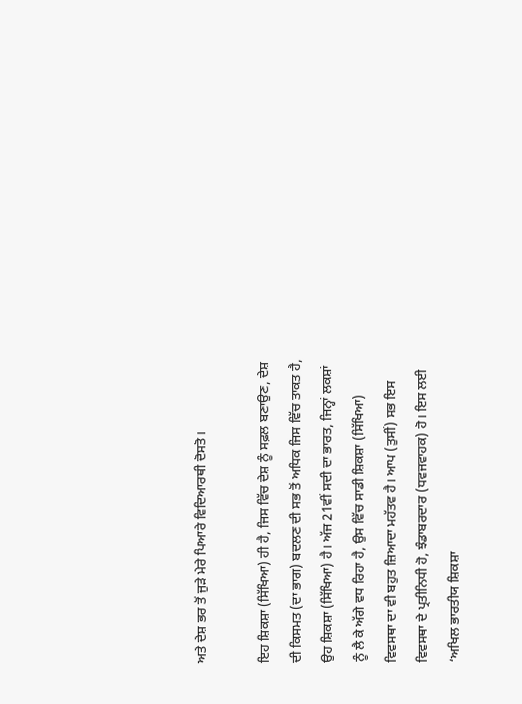ਅਤੇ ਦੇਸ਼ ਭਰ ਤੋਂ ਜੁੜੇ ਮੇਰੇ ਪਿਆਰੇ ਵਿਦਿਆਰਥੀ ਦੋਸਤੋ।

ਇਹ ਸ਼ਿਕਸ਼ਾ (ਸਿੱਖਿਆ) ਹੀ ਹੈ, ਜਿਸ ਵਿੱਚ ਦੇਸ਼ ਨੂੰ ਸਫ਼ਲ ਬਣਾਉਣ, ਦੇਸ਼ ਦੀ ਕਿਸਮਤ (ਦਾ ਭਾਗ) ਬਦਲਣ ਦੀ ਸਭ ਤੋਂ ਅਧਿਕ ਜਿਸ ਵਿੱਚ ਤਾਕਤ ਹੈ, ਉਹ ਸ਼ਿਕਸ਼ਾ (ਸਿੱਖਿਆ) ਹੈ। ਅੱਜ 21ਵੀਂ ਸਦੀ ਦਾ ਭਾਰਤ, ਜਿਨ੍ਹਾਂ ਲਕਸ਼ਾਂ ਨੂੰ ਲੈ ਕੇ ਅੱਗੇ ਵਧ ਰਿਹਾ ਹੈ, ਉਸ ਵਿੱਚ ਸਾਡੀ ਸ਼ਿਕਸ਼ਾ (ਸਿੱਖਿਆ)  ਵਿਵਸਥਾ ਦਾ ਵੀ ਬਹੁਤ ਜ਼ਿਆਦਾ ਮਹੱਤਵ ਹੈ। ਆਪ (ਤੁਸੀਂ) ਸਭ ਇਸ ਵਿਵਸਥਾ ਦੇ ਪ੍ਰਤੀਨਿਧੀ ਹੋ, ਝੰਡਾਬਰਦਾਰ (ਧਵਜਵਾਹਕ) ਹੋ। ਇਸ ਲਈ ‘ਅਖਿਲ ਭਾਰਤੀਯ ਸ਼ਿਕਸ਼ਾ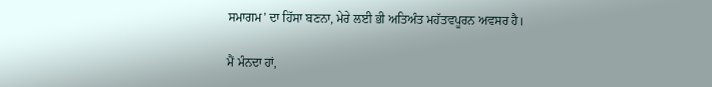ਸਮਾਗਮ’ ਦਾ ਹਿੱਸਾ ਬਣਨਾ, ਮੇਰੇ ਲਈ ਭੀ ਅਤਿਅੰਤ ਮਹੱਤਵਪੂਰਨ ਅਵਸਰ ਹੈ।

ਮੈਂ ਮੰਨਦਾ ਹਾਂ,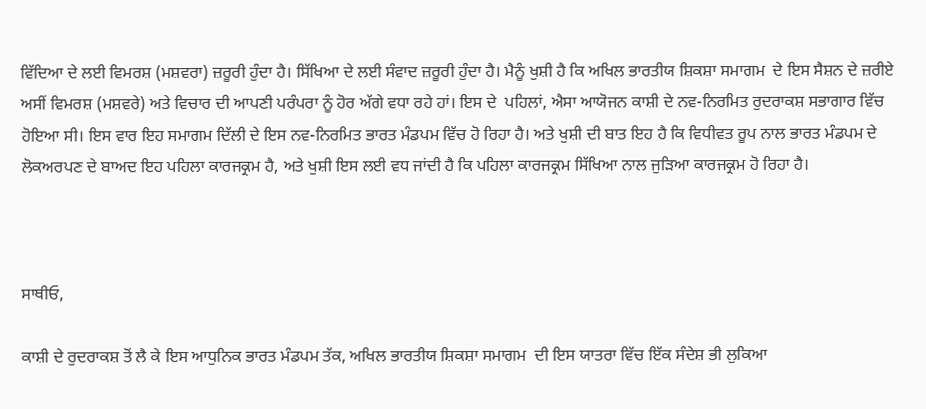ਵਿੱਦਿਆ ਦੇ ਲਈ ਵਿਮਰਸ਼ (ਮਸ਼ਵਰਾ) ਜ਼ਰੂਰੀ ਹੁੰਦਾ ਹੈ। ਸਿੱਖਿਆ ਦੇ ਲਈ ਸੰਵਾਦ ਜ਼ਰੂਰੀ ਹੁੰਦਾ ਹੈ। ਮੈਨੂੰ ਖੁਸ਼ੀ ਹੈ ਕਿ ਅਖਿਲ ਭਾਰਤੀਯ ਸ਼ਿਕਸ਼ਾ ਸਮਾਗਮ  ਦੇ ਇਸ ਸੈਸ਼ਨ ਦੇ ਜ਼ਰੀਏ ਅਸੀਂ ਵਿਮਰਸ਼ (ਮਸ਼ਵਰੇ) ਅਤੇ ਵਿਚਾਰ ਦੀ ਆਪਣੀ ਪਰੰਪਰਾ ਨੂੰ ਹੋਰ ਅੱਗੇ ਵਧਾ ਰਹੇ ਹਾਂ। ਇਸ ਦੇ  ਪਹਿਲਾਂ, ਐਸਾ ਆਯੋਜਨ ਕਾਸ਼ੀ ਦੇ ਨਵ-ਨਿਰਮਿਤ ਰੁਦਰਾਕਸ਼ ਸਭਾਗਾਰ ਵਿੱਚ ਹੋਇਆ ਸੀ। ਇਸ ਵਾਰ ਇਹ ਸਮਾਗਮ ਦਿੱਲੀ ਦੇ ਇਸ ਨਵ-ਨਿਰਮਿਤ ਭਾਰਤ ਮੰਡਪਮ ਵਿੱਚ ਹੋ ਰਿਹਾ ਹੈ। ਅਤੇ ਖੁਸ਼ੀ ਦੀ ਬਾਤ ਇਹ ਹੈ ਕਿ ਵਿਧੀਵਤ ਰੂਪ ਨਾਲ ਭਾਰਤ ਮੰਡਪਮ ਦੇ ਲੋਕਅਰਪਣ ਦੇ ਬਾਅਦ ਇਹ ਪਹਿਲਾ ਕਾਰਜਕ੍ਰਮ ਹੈ, ਅਤੇ ਖੁਸ਼ੀ ਇਸ ਲਈ ਵਧ ਜਾਂਦੀ ਹੈ ਕਿ ਪਹਿਲਾ ਕਾਰਜਕ੍ਰਮ ਸਿੱਖਿਆ ਨਾਲ ਜੁੜਿਆ ਕਾਰਜਕ੍ਰਮ ਹੋ ਰਿਹਾ ਹੈ।



ਸਾਥੀਓ,

ਕਾਸ਼ੀ ਦੇ ਰੁਦਰਾਕਸ਼ ਤੋਂ ਲੈ ਕੇ ਇਸ ਆਧੁਨਿਕ ਭਾਰਤ ਮੰਡਪਮ ਤੱਕ, ਅਖਿਲ ਭਾਰਤੀਯ ਸ਼ਿਕਸ਼ਾ ਸਮਾਗਮ  ਦੀ ਇਸ ਯਾਤਰਾ ਵਿੱਚ ਇੱਕ ਸੰਦੇਸ਼ ਭੀ ਲੁਕਿਆ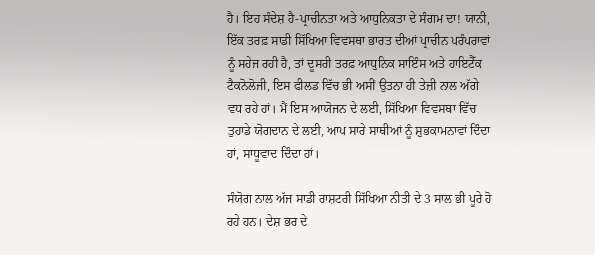ਹੈ। ਇਹ ਸੰਦੇਸ਼ ਹੈ-ਪ੍ਰਾਚੀਨਤਾ ਅਤੇ ਆਧੁਨਿਕਤਾ ਦੇ ਸੰਗਮ ਦਾ! ਯਾਨੀ, ਇੱਕ ਤਰਫ਼ ਸਾਡੀ ਸਿੱਖਿਆ ਵਿਵਸਥਾ ਭਾਰਤ ਦੀਆਂ ਪ੍ਰਾਚੀਨ ਪਰੰਪਰਾਵਾਂ ਨੂੰ ਸਹੇਜ ਰਹੀ ਹੈ, ਤਾਂ ਦੂਸਰੀ ਤਰਫ਼ ਆਧੁਨਿਕ ਸਾਇੰਸ ਅਤੇ ਹਾਇਟੈੱਕ ਟੈਕਨੋਲੋਜੀ, ਇਸ ਫੀਲਡ ਵਿੱਚ ਭੀ ਅਸੀਂ ਉਤਨਾ ਹੀ ਤੇਜ਼ੀ ਨਾਲ ਅੱਗੇ ਵਧ ਰਹੇ ਹਾਂ। ਮੈਂ ਇਸ ਆਯੋਜਨ ਦੇ ਲਈ, ਸਿੱਖਿਆ ਵਿਵਸਥਾ ਵਿੱਚ ਤੁਹਾਡੇ ਯੋਗਦਾਨ ਦੇ ਲਈ, ਆਪ ਸਾਰੇ ਸਾਥੀਆਂ ਨੂੰ ਸ਼ੁਭਕਾਮਨਾਵਾਂ ਦਿੰਦਾ ਹਾਂ, ਸਾਧੂਵਾਦ ਦਿੰਦਾ ਹਾਂ।

ਸੰਯੋਗ ਨਾਲ ਅੱਜ ਸਾਡੀ ਰਾਸ਼ਟਰੀ ਸਿੱਖਿਆ ਨੀਤੀ ਦੇ 3 ਸਾਲ ਭੀ ਪੂਰੇ ਹੋ ਰਹੇ ਹਨ। ਦੇਸ਼ ਭਰ ਦੇ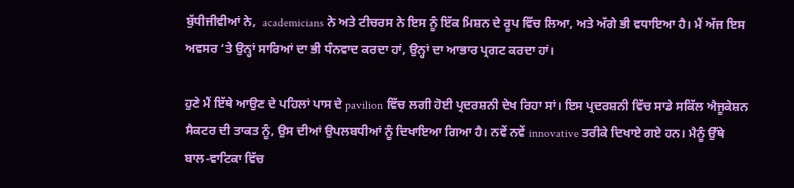ਬੁੱਧੀਜੀਵੀਆਂ ਨੇ,  academicians ਨੇ ਅਤੇ ਟੀਚਰਸ ਨੇ ਇਸ ਨੂੰ ਇੱਕ ਮਿਸ਼ਨ ਦੇ ਰੂਪ ਵਿੱਚ ਲਿਆ, ਅਤੇ ਅੱਗੇ ਭੀ ਵਧਾਇਆ ਹੈ। ਮੈਂ ਅੱਜ ਇਸ ਅਵਸਰ ‘ਤੇ ਉਨ੍ਹਾਂ ਸਾਰਿਆਂ ਦਾ ਭੀ ਧੰਨਵਾਦ ਕਰਦਾ ਹਾਂ, ਉਨ੍ਹਾਂ ਦਾ ਆਭਾਰ ਪ੍ਰਗਟ ਕਰਦਾ ਹਾਂ।

ਹੁਣੇ ਮੈਂ ਇੱਥੇ ਆਉਣ ਦੇ ਪਹਿਲਾਂ ਪਾਸ ਦੇ pavilion ਵਿੱਚ ਲਗੀ ਹੋਈ ਪ੍ਰਦਰਸ਼ਨੀ ਦੇਖ ਰਿਹਾ ਸਾਂ। ਇਸ ਪ੍ਰਦਰਸ਼ਨੀ ਵਿੱਚ ਸਾਡੇ ਸਕਿੱਲ ਐਜੂਕੇਸ਼ਨ ਸੈਕਟਰ ਦੀ ਤਾਕਤ ਨੂੰ, ਉਸ ਦੀਆਂ ਉਪਲਬਧੀਆਂ ਨੂੰ ਦਿਖਾਇਆ ਗਿਆ ਹੈ। ਨਵੇਂ ਨਵੇਂ innovative ਤਰੀਕੇ ਦਿਖਾਏ ਗਏ ਹਨ। ਮੈਨੂੰ ਉੱਥੇ ਬਾਲ-ਵਾਟਿਕਾ ਵਿੱਚ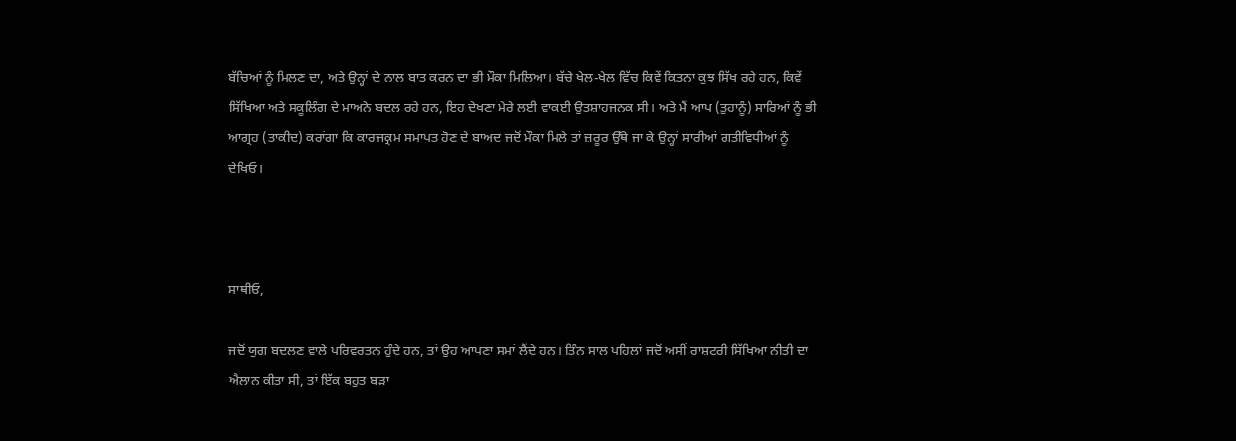ਬੱਚਿਆਂ ਨੂੰ ਮਿਲਣ ਦਾ, ਅਤੇ ਉਨ੍ਹਾਂ ਦੇ ਨਾਲ ਬਾਤ ਕਰਨ ਦਾ ਭੀ ਮੌਕਾ ਮਿਲਿਆ। ਬੱਚੇ ਖੇਲ-ਖੇਲ ਵਿੱਚ ਕਿਵੇਂ ਕਿਤਨਾ ਕੁਝ ਸਿੱਖ ਰਹੇ ਹਨ, ਕਿਵੇਂ ਸਿੱਖਿਆ ਅਤੇ ਸਕੂਲਿੰਗ ਦੇ ਮਾਅਨੇ ਬਦਲ ਰਹੇ ਹਨ, ਇਹ ਦੇਖਣਾ ਮੇਰੇ ਲਈ ਵਾਕਈ ਉਤਸ਼ਾਹਜਨਕ ਸੀ। ਅਤੇ ਮੈਂ ਆਪ (ਤੁਹਾਨੂੰ) ਸਾਰਿਆਂ ਨੂੰ ਭੀ ਆਗ੍ਰਹ (ਤਾਕੀਦ) ਕਰਾਂਗਾ ਕਿ ਕਾਰਜਕ੍ਰਮ ਸਮਾਪਤ ਹੋਣ ਦੇ ਬਾਅਦ ਜਦੋਂ ਮੌਕਾ ਮਿਲੇ ਤਾਂ ਜ਼ਰੂਰ ਉੱਥੇ ਜਾ ਕੇ ਉਨ੍ਹਾਂ ਸਾਰੀਆਂ ਗਤੀਵਿਧੀਆਂ ਨੂੰ ਦੇਖਿਓ।



ਸਾਥੀਓ,

ਜਦੋਂ ਯੁਗ ਬਦਲਣ ਵਾਲੇ ਪਰਿਵਰਤਨ ਹੁੰਦੇ ਹਨ, ਤਾਂ ਉਹ ਆਪਣਾ ਸਮਾਂ ਲੈਂਦੇ ਹਨ। ਤਿੰਨ ਸਾਲ ਪਹਿਲਾਂ ਜਦੋਂ ਅਸੀਂ ਰਾਸ਼ਟਰੀ ਸਿੱਖਿਆ ਨੀਤੀ ਦਾ ਐਲਾਨ ਕੀਤਾ ਸੀ, ਤਾਂ ਇੱਕ ਬਹੁਤ ਬੜਾ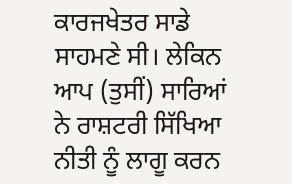ਕਾਰਜਖੇਤਰ ਸਾਡੇ ਸਾਹਮਣੇ ਸੀ। ਲੇਕਿਨ ਆਪ (ਤੁਸੀਂ) ਸਾਰਿਆਂ ਨੇ ਰਾਸ਼ਟਰੀ ਸਿੱਖਿਆ ਨੀਤੀ ਨੂੰ ਲਾਗੂ ਕਰਨ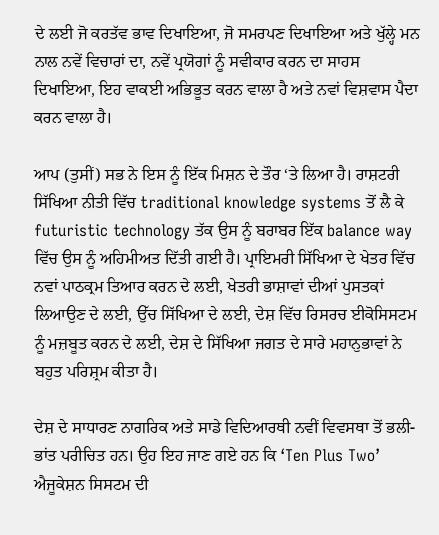ਦੇ ਲਈ ਜੋ ਕਰਤੱਵ ਭਾਵ ਦਿਖਾਇਆ, ਜੋ ਸਮਰਪਣ ਦਿਖਾਇਆ ਅਤੇ ਖੁੱਲ੍ਹੇ ਮਨ ਨਾਲ ਨਵੇਂ ਵਿਚਾਰਾਂ ਦਾ, ਨਵੇਂ ਪ੍ਰਯੋਗਾਂ ਨੂੰ ਸਵੀਕਾਰ ਕਰਨ ਦਾ ਸਾਹਸ ਦਿਖਾਇਆ, ਇਹ ਵਾਕਈ ਅਭਿਭੂਤ ਕਰਨ ਵਾਲਾ ਹੈ ਅਤੇ ਨਵਾਂ ਵਿਸ਼ਵਾਸ ਪੈਦਾ ਕਰਨ ਵਾਲਾ ਹੈ।

ਆਪ (ਤੁਸੀਂ) ਸਭ ਨੇ ਇਸ ਨੂੰ ਇੱਕ ਮਿਸ਼ਨ ਦੇ ਤੌਰ ‘ਤੇ ਲਿਆ ਹੈ। ਰਾਸ਼ਟਰੀ ਸਿੱਖਿਆ ਨੀਤੀ ਵਿੱਚ traditional knowledge systems ਤੋਂ ਲੈ ਕੇ futuristic technology ਤੱਕ ਉਸ ਨੂੰ ਬਰਾਬਰ ਇੱਕ balance way ਵਿੱਚ ਉਸ ਨੂੰ ਅਹਿਮੀਅਤ ਦਿੱਤੀ ਗਈ ਹੈ। ਪ੍ਰਾਇਮਰੀ ਸਿੱਖਿਆ ਦੇ ਖੇਤਰ ਵਿੱਚ ਨਵਾਂ ਪਾਠਕ੍ਰਮ ਤਿਆਰ ਕਰਨ ਦੇ ਲਈ, ਖੇਤਰੀ ਭਾਸ਼ਾਵਾਂ ਦੀਆਂ ਪੁਸਤਕਾਂ ਲਿਆਉਣ ਦੇ ਲਈ, ਉੱਚ ਸਿੱਖਿਆ ਦੇ ਲਈ, ਦੇਸ਼ ਵਿੱਚ ਰਿਸਰਚ ਈਕੋਸਿਸਟਮ ਨੂੰ ਮਜ਼ਬੂਤ ਕਰਨ ਦੇ ਲਈ, ਦੇਸ਼ ਦੇ ਸਿੱਖਿਆ ਜਗਤ ਦੇ ਸਾਰੇ ਮਹਾਨੁਭਾਵਾਂ ਨੇ ਬਹੁਤ ਪਰਿਸ਼੍ਰਮ ਕੀਤਾ ਹੈ।

ਦੇਸ਼ ਦੇ ਸਾਧਾਰਣ ਨਾਗਰਿਕ ਅਤੇ ਸਾਡੇ ਵਿਦਿਆਰਥੀ ਨਵੀਂ ਵਿਵਸਥਾ ਤੋਂ ਭਲੀ-ਭਾਂਤ ਪਰੀਚਿਤ ਹਨ। ਉਹ ਇਹ ਜਾਣ ਗਏ ਹਨ ਕਿ ‘Ten Plus Two’  ਐਜੂਕੇਸ਼ਨ ਸਿਸਟਮ ਦੀ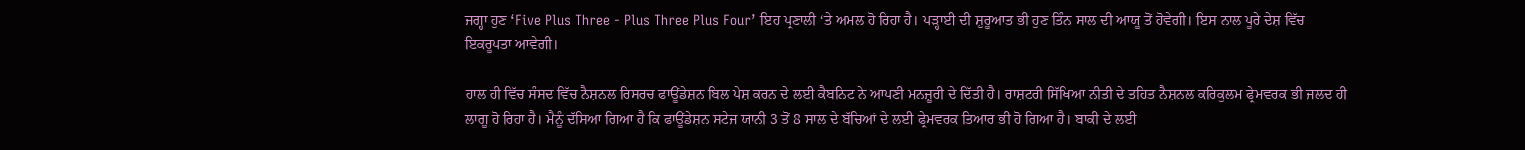ਜਗ੍ਹਾ ਹੁਣ ‘Five Plus Three - Plus Three Plus Four’ ਇਹ ਪ੍ਰਣਾਲੀ ‘ਤੇ ਅਮਲ ਹੋ ਰਿਹਾ ਹੈ। ਪੜ੍ਹਾਈ ਦੀ ਸ਼ੁਰੂਆਤ ਭੀ ਹੁਣ ਤਿੰਨ ਸਾਲ ਦੀ ਆਯੂ ਤੋਂ ਹੋਵੇਗੀ। ਇਸ ਨਾਲ ਪੂਰੇ ਦੇਸ਼ ਵਿੱਚ ਇਕਰੂਪਤਾ ਆਵੇਗੀ।

ਹਾਲ ਹੀ ਵਿੱਚ ਸੰਸਦ ਵਿੱਚ ਨੈਸ਼ਨਲ ਰਿਸਰਚ ਫਾਊਂਡੇਸ਼ਨ ਬਿਲ ਪੇਸ਼ ਕਰਨ ਦੇ ਲਈ ਕੈਬਨਿਟ ਨੇ ਆਪਣੀ ਮਨਜ਼ੂਰੀ ਦੇ ਦਿੱਤੀ ਹੈ। ਰਾਸ਼ਟਰੀ ਸਿੱਖਿਆ ਨੀਤੀ ਦੇ ਤਹਿਤ ਨੈਸ਼ਨਲ ਕਰਿਕੁਲਮ ਫ੍ਰੇਮਵਰਕ ਭੀ ਜਲਦ ਹੀ ਲਾਗੂ ਹੋ ਰਿਹਾ ਹੈ। ਮੈਨੂੰ ਦੱਸਿਆ ਗਿਆ ਹੈ ਕਿ ਫਾਊਂਡੇਸ਼ਨ ਸਟੇਜ ਯਾਨੀ 3 ਤੋਂ 8 ਸਾਲ ਦੇ ਬੱਚਿਆਂ ਦੇ ਲਈ ਫ੍ਰੇਮਵਰਕ ਤਿਆਰ ਭੀ ਹੋ ਗਿਆ ਹੈ। ਬਾਕੀ ਦੇ ਲਈ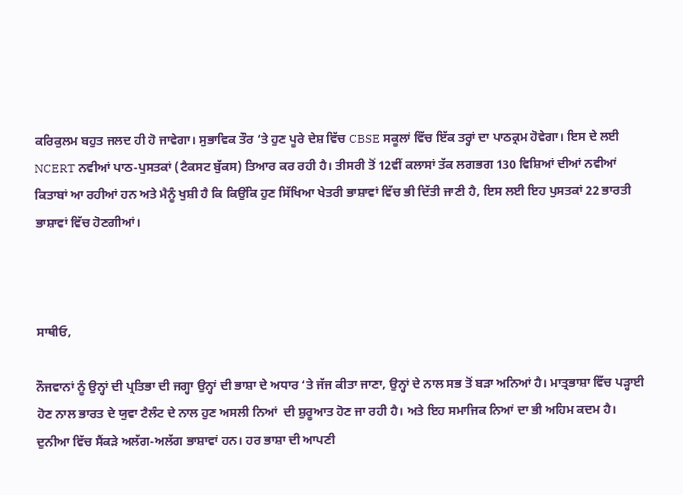ਕਰਿਕੁਲਮ ਬਹੁਤ ਜਲਦ ਹੀ ਹੋ ਜਾਵੇਗਾ। ਸੁਭਾਵਿਕ ਤੌਰ ‘ਤੇ ਹੁਣ ਪੂਰੇ ਦੇਸ਼ ਵਿੱਚ CBSE ਸਕੂਲਾਂ ਵਿੱਚ ਇੱਕ ਤਰ੍ਹਾਂ ਦਾ ਪਾਠਕ੍ਰਮ ਹੋਵੇਗਾ। ਇਸ ਦੇ ਲਈ NCERT ਨਵੀਆਂ ਪਾਠ-ਪੁਸਤਕਾਂ (ਟੈਕਸਟ ਬੁੱਕਸ) ਤਿਆਰ ਕਰ ਰਹੀ ਹੈ। ਤੀਸਰੀ ਤੋਂ 12ਵੀਂ ਕਲਾਸਾਂ ਤੱਕ ਲਗਭਗ 130 ਵਿਸ਼ਿਆਂ ਦੀਆਂ ਨਵੀਆਂ ਕਿਤਾਬਾਂ ਆ ਰਹੀਆਂ ਹਨ ਅਤੇ ਮੈਨੂੰ ਖੁਸ਼ੀ ਹੈ ਕਿ ਕਿਉਂਕਿ ਹੁਣ ਸਿੱਖਿਆ ਖੇਤਰੀ ਭਾਸ਼ਾਵਾਂ ਵਿੱਚ ਭੀ ਦਿੱਤੀ ਜਾਣੀ ਹੈ, ਇਸ ਲਈ ਇਹ ਪੁਸਤਕਾਂ 22 ਭਾਰਤੀ ਭਾਸ਼ਾਵਾਂ ਵਿੱਚ ਹੋਣਗੀਆਂ।



ਸਾਥੀਓ,

ਨੌਜਵਾਨਾਂ ਨੂੰ ਉਨ੍ਹਾਂ ਦੀ ਪ੍ਰਤਿਭਾ ਦੀ ਜਗ੍ਹਾ ਉਨ੍ਹਾਂ ਦੀ ਭਾਸ਼ਾ ਦੇ ਅਧਾਰ ‘ਤੇ ਜੱਜ ਕੀਤਾ ਜਾਣਾ, ਉਨ੍ਹਾਂ ਦੇ ਨਾਲ ਸਭ ਤੋਂ ਬੜਾ ਅਨਿਆਂ ਹੈ। ਮਾਤ੍ਰਭਾਸ਼ਾ ਵਿੱਚ ਪੜ੍ਹਾਈ ਹੋਣ ਨਾਲ ਭਾਰਤ ਦੇ ਯੁਵਾ ਟੈਲੰਟ ਦੇ ਨਾਲ ਹੁਣ ਅਸਲੀ ਨਿਆਂ  ਦੀ ਸ਼ੁਰੂਆਤ ਹੋਣ ਜਾ ਰਹੀ ਹੈ। ਅਤੇ ਇਹ ਸਮਾਜਿਕ ਨਿਆਂ ਦਾ ਭੀ ਅਹਿਮ ਕਦਮ ਹੈ। ਦੁਨੀਆ ਵਿੱਚ ਸੈਂਕੜੇ ਅਲੱਗ-ਅਲੱਗ ਭਾਸ਼ਾਵਾਂ ਹਨ। ਹਰ ਭਾਸ਼ਾ ਦੀ ਆਪਣੀ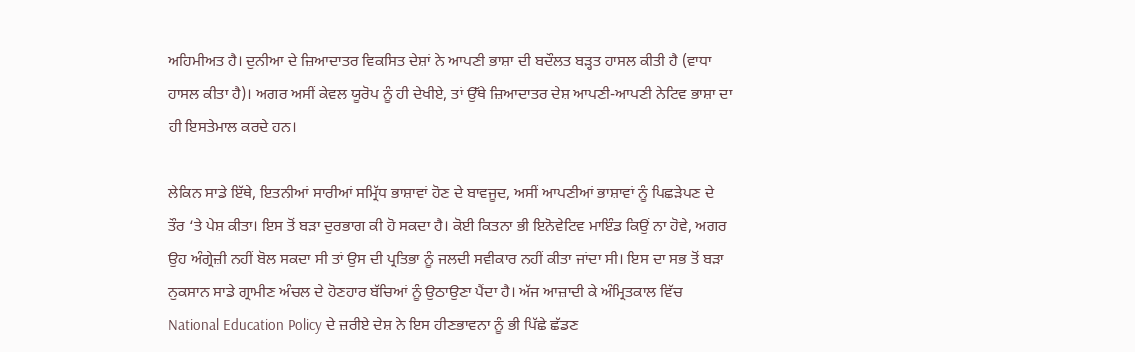ਅਹਿਮੀਅਤ ਹੈ। ਦੁਨੀਆ ਦੇ ਜ਼ਿਆਦਾਤਰ ਵਿਕਸਿਤ ਦੇਸ਼ਾਂ ਨੇ ਆਪਣੀ ਭਾਸ਼ਾ ਦੀ ਬਦੌਲਤ ਬੜ੍ਹਤ ਹਾਸਲ ਕੀਤੀ ਹੈ (ਵਾਧਾ ਹਾਸਲ ਕੀਤਾ ਹੈ)। ਅਗਰ ਅਸੀਂ ਕੇਵਲ ਯੂਰੋਪ ਨੂੰ ਹੀ ਦੇਖੀਏ, ਤਾਂ ਉੱਥੇ ਜ਼ਿਆਦਾਤਰ ਦੇਸ਼ ਆਪਣੀ-ਆਪਣੀ ਨੇਟਿਵ ਭਾਸ਼ਾ ਦਾ ਹੀ ਇਸਤੇਮਾਲ ਕਰਦੇ ਹਨ।

ਲੇਕਿਨ ਸਾਡੇ ਇੱਥੇ, ਇਤਨੀਆਂ ਸਾਰੀਆਂ ਸਮ੍ਰਿੱਧ ਭਾਸ਼ਾਵਾਂ ਹੋਣ ਦੇ ਬਾਵਜੂਦ, ਅਸੀਂ ਆਪਣੀਆਂ ਭਾਸ਼ਾਵਾਂ ਨੂੰ ਪਿਛੜੇਪਣ ਦੇ ਤੌਰ ‘ਤੇ ਪੇਸ਼ ਕੀਤਾ। ਇਸ ਤੋਂ ਬੜਾ ਦੁਰਭਾਗ ਕੀ ਹੋ ਸਕਦਾ ਹੈ। ਕੋਈ ਕਿਤਨਾ ਭੀ ਇਨੋਵੇਟਿਵ ਮਾਇੰਡ ਕਿਉਂ ਨਾ ਹੋਵੇ, ਅਗਰ ਉਹ ਅੰਗ੍ਰੇਜ਼ੀ ਨਹੀਂ ਬੋਲ ਸਕਦਾ ਸੀ ਤਾਂ ਉਸ ਦੀ ਪ੍ਰਤਿਭਾ ਨੂੰ ਜਲਦੀ ਸਵੀਕਾਰ ਨਹੀਂ ਕੀਤਾ ਜਾਂਦਾ ਸੀ। ਇਸ ਦਾ ਸਭ ਤੋਂ ਬੜਾ ਨੁਕਸਾਨ ਸਾਡੇ ਗ੍ਰਾਮੀਣ ਅੰਚਲ ਦੇ ਹੋਣਹਾਰ ਬੱਚਿਆਂ ਨੂੰ ਉਠਾਉਣਾ ਪੈਂਦਾ ਹੈ। ਅੱਜ ਆਜ਼ਾਦੀ ਕੇ ਅੰਮ੍ਰਿਤਕਾਲ ਵਿੱਚ National Education Policy ਦੇ ਜ਼ਰੀਏ ਦੇਸ਼ ਨੇ ਇਸ ਹੀਣਭਾਵਨਾ ਨੂੰ ਭੀ ਪਿੱਛੇ ਛੱਡਣ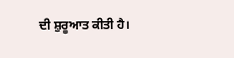ਦੀ ਸ਼ੁਰੂਆਤ ਕੀਤੀ ਹੈ।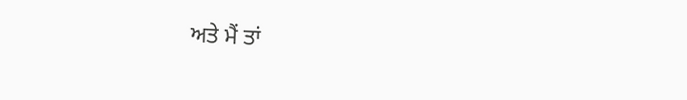ਅਤੇ ਮੈਂ ਤਾਂ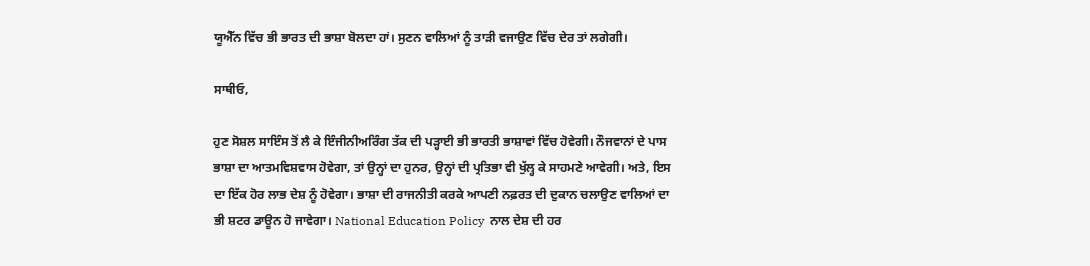ਯੂਐੱਨ ਵਿੱਚ ਭੀ ਭਾਰਤ ਦੀ ਭਾਸ਼ਾ ਬੋਲਦਾ ਹਾਂ। ਸੁਣਨ ਵਾਲਿਆਂ ਨੂੰ ਤਾੜੀ ਵਜਾਉਣ ਵਿੱਚ ਦੇਰ ਤਾਂ ਲਗੇਗੀ।

ਸਾਥੀਓ,

ਹੁਣ ਸੋਸ਼ਲ ਸਾਇੰਸ ਤੋਂ ਲੈ ਕੇ ਇੰਜੀਨੀਅਰਿੰਗ ਤੱਕ ਦੀ ਪੜ੍ਹਾਈ ਭੀ ਭਾਰਤੀ ਭਾਸ਼ਾਵਾਂ ਵਿੱਚ ਹੋਵੇਗੀ। ਨੌਜਵਾਨਾਂ ਦੇ ਪਾਸ ਭਾਸ਼ਾ ਦਾ ਆਤਮਵਿਸ਼ਵਾਸ ਹੋਵੇਗਾ, ਤਾਂ ਉਨ੍ਹਾਂ ਦਾ ਹੁਨਰ, ਉਨ੍ਹਾਂ ਦੀ ਪ੍ਰਤਿਭਾ ਵੀ ਖੁੱਲ੍ਹ ਕੇ ਸਾਹਮਣੇ ਆਵੇਗੀ। ਅਤੇ, ਇਸ ਦਾ ਇੱਕ ਹੋਰ ਲਾਭ ਦੇਸ਼ ਨੂੰ ਹੋਵੇਗਾ। ਭਾਸ਼ਾ ਦੀ ਰਾਜਨੀਤੀ ਕਰਕੇ ਆਪਣੀ ਨਫ਼ਰਤ ਦੀ ਦੁਕਾਨ ਚਲਾਉਣ ਵਾਲਿਆਂ ਦਾ ਭੀ ਸ਼ਟਰ ਡਾਊਨ ਹੋ ਜਾਵੇਗਾ। National Education Policy  ਨਾਲ ਦੇਸ਼ ਦੀ ਹਰ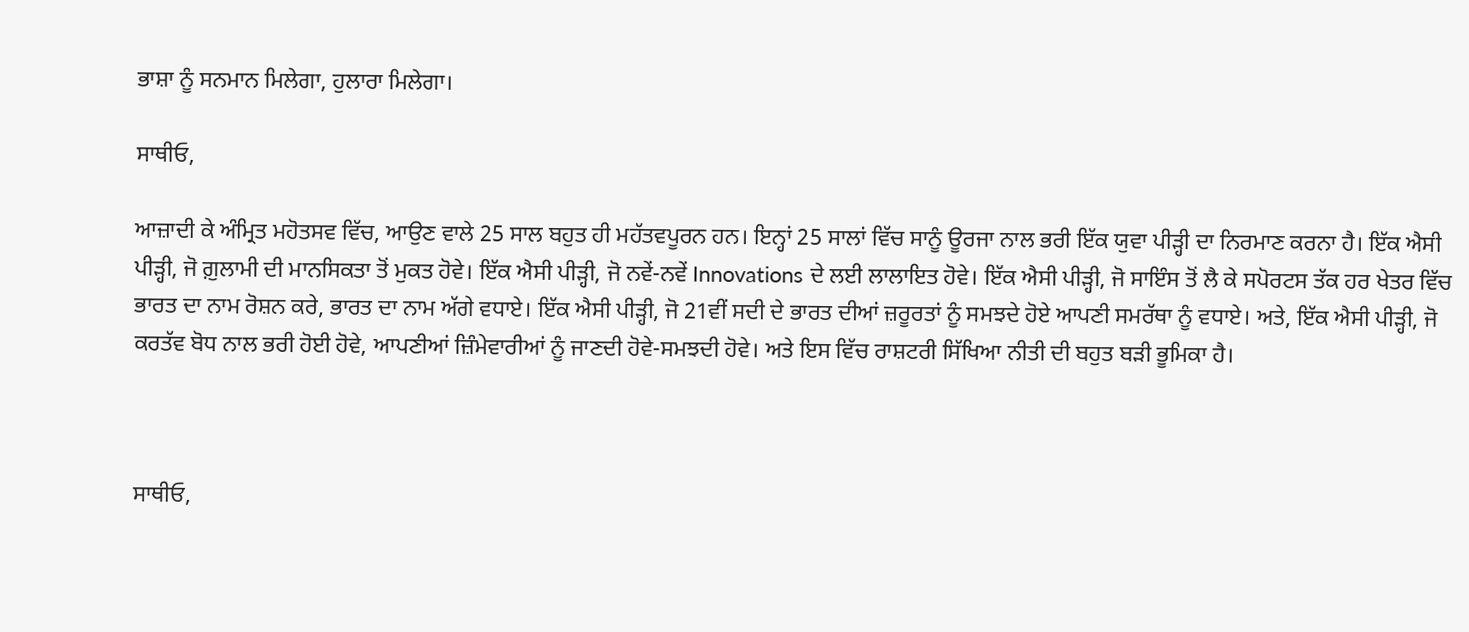ਭਾਸ਼ਾ ਨੂੰ ਸਨਮਾਨ ਮਿਲੇਗਾ, ਹੁਲਾਰਾ ਮਿਲੇਗਾ।

ਸਾਥੀਓ,

ਆਜ਼ਾਦੀ ਕੇ ਅੰਮ੍ਰਿਤ ਮਹੋਤਸਵ ਵਿੱਚ, ਆਉਣ ਵਾਲੇ 25 ਸਾਲ ਬਹੁਤ ਹੀ ਮਹੱਤਵਪੂਰਨ ਹਨ। ਇਨ੍ਹਾਂ 25 ਸਾਲਾਂ ਵਿੱਚ ਸਾਨੂੰ ਊਰਜਾ ਨਾਲ ਭਰੀ ਇੱਕ ਯੁਵਾ ਪੀੜ੍ਹੀ ਦਾ ਨਿਰਮਾਣ ਕਰਨਾ ਹੈ। ਇੱਕ ਐਸੀ ਪੀੜ੍ਹੀ, ਜੋ ਗ਼ੁਲਾਮੀ ਦੀ ਮਾਨਸਿਕਤਾ ਤੋਂ ਮੁਕਤ ਹੋਵੇ। ਇੱਕ ਐਸੀ ਪੀੜ੍ਹੀ, ਜੋ ਨਵੇਂ-ਨਵੇਂ Innovations ਦੇ ਲਈ ਲਾਲਾਇਤ ਹੋਵੇ। ਇੱਕ ਐਸੀ ਪੀੜ੍ਹੀ, ਜੋ ਸਾਇੰਸ ਤੋਂ ਲੈ ਕੇ ਸਪੋਰਟਸ ਤੱਕ ਹਰ ਖੇਤਰ ਵਿੱਚ ਭਾਰਤ ਦਾ ਨਾਮ ਰੋਸ਼ਨ ਕਰੇ, ਭਾਰਤ ਦਾ ਨਾਮ ਅੱਗੇ ਵਧਾਏ। ਇੱਕ ਐਸੀ ਪੀੜ੍ਹੀ, ਜੋ 21ਵੀਂ ਸਦੀ ਦੇ ਭਾਰਤ ਦੀਆਂ ਜ਼ਰੂਰਤਾਂ ਨੂੰ ਸਮਝਦੇ ਹੋਏ ਆਪਣੀ ਸਮਰੱਥਾ ਨੂੰ ਵਧਾਏ। ਅਤੇ, ਇੱਕ ਐਸੀ ਪੀੜ੍ਹੀ, ਜੋ ਕਰਤੱਵ ਬੋਧ ਨਾਲ ਭਰੀ ਹੋਈ ਹੋਵੇ, ਆਪਣੀਆਂ ਜ਼ਿੰਮੇਵਾਰੀਆਂ ਨੂੰ ਜਾਣਦੀ ਹੋਵੇ-ਸਮਝਦੀ ਹੋਵੇ। ਅਤੇ ਇਸ ਵਿੱਚ ਰਾਸ਼ਟਰੀ ਸਿੱਖਿਆ ਨੀਤੀ ਦੀ ਬਹੁਤ ਬੜੀ ਭੂਮਿਕਾ ਹੈ।



ਸਾਥੀਓ,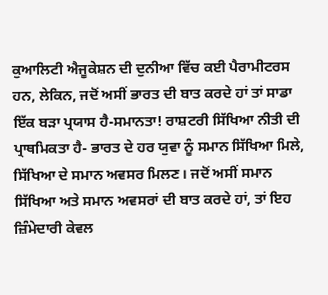ਕੁਆਲਿਟੀ ਐਜੂਕੇਸ਼ਨ ਦੀ ਦੁਨੀਆ ਵਿੱਚ ਕਈ ਪੈਰਾਮੀਟਰਸ ਹਨ, ਲੇਕਿਨ, ਜਦੋਂ ਅਸੀਂ ਭਾਰਤ ਦੀ ਬਾਤ ਕਰਦੇ ਹਾਂ ਤਾਂ ਸਾਡਾ ਇੱਕ ਬੜਾ ਪ੍ਰਯਾਸ ਹੈ-ਸਮਾਨਤਾ! ਰਾਸ਼ਟਰੀ ਸਿੱਖਿਆ ਨੀਤੀ ਦੀ ਪ੍ਰਾਥਮਿਕਤਾ ਹੈ- ਭਾਰਤ ਦੇ ਹਰ ਯੁਵਾ ਨੂੰ ਸਮਾਨ ਸਿੱਖਿਆ ਮਿਲੇ, ਸਿੱਖਿਆ ਦੇ ਸਮਾਨ ਅਵਸਰ ਮਿਲਣ। ਜਦੋਂ ਅਸੀਂ ਸਮਾਨ ਸਿੱਖਿਆ ਅਤੇ ਸਮਾਨ ਅਵਸਰਾਂ ਦੀ ਬਾਤ ਕਰਦੇ ਹਾਂ, ਤਾਂ ਇਹ ਜ਼ਿੰਮੇਦਾਰੀ ਕੇਵਲ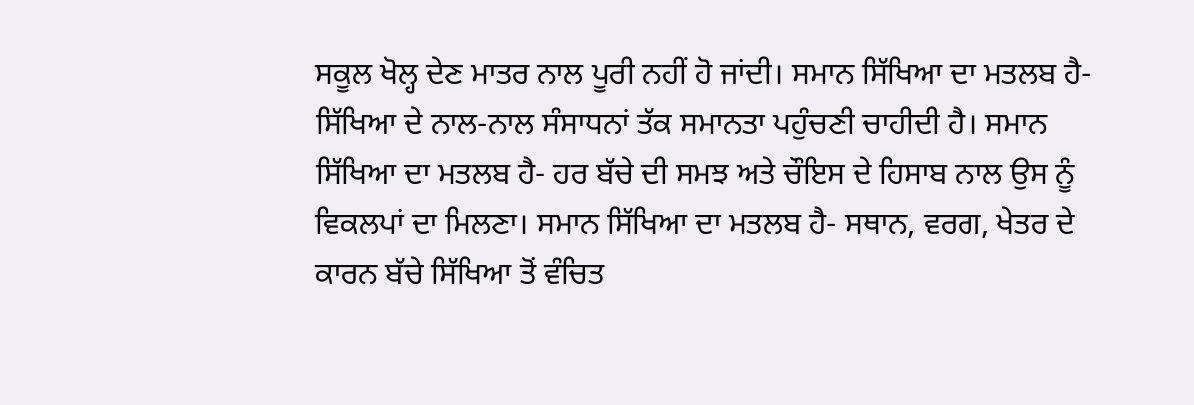ਸਕੂਲ ਖੋਲ੍ਹ ਦੇਣ ਮਾਤਰ ਨਾਲ ਪੂਰੀ ਨਹੀਂ ਹੋ ਜਾਂਦੀ। ਸਮਾਨ ਸਿੱਖਿਆ ਦਾ ਮਤਲਬ ਹੈ- ਸਿੱਖਿਆ ਦੇ ਨਾਲ-ਨਾਲ ਸੰਸਾਧਨਾਂ ਤੱਕ ਸਮਾਨਤਾ ਪਹੁੰਚਣੀ ਚਾਹੀਦੀ ਹੈ। ਸਮਾਨ ਸਿੱਖਿਆ ਦਾ ਮਤਲਬ ਹੈ- ਹਰ ਬੱਚੇ ਦੀ ਸਮਝ ਅਤੇ ਚੌਇਸ ਦੇ ਹਿਸਾਬ ਨਾਲ ਉਸ ਨੂੰ ਵਿਕਲਪਾਂ ਦਾ ਮਿਲਣਾ। ਸਮਾਨ ਸਿੱਖਿਆ ਦਾ ਮਤਲਬ ਹੈ- ਸਥਾਨ, ਵਰਗ, ਖੇਤਰ ਦੇ ਕਾਰਨ ਬੱਚੇ ਸਿੱਖਿਆ ਤੋਂ ਵੰਚਿਤ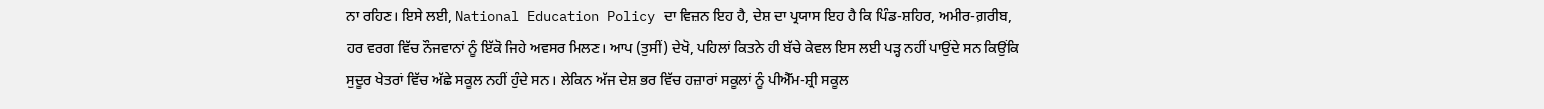ਨਾ ਰਹਿਣ। ਇਸੇ ਲਈ, National Education Policy ਦਾ ਵਿਜ਼ਨ ਇਹ ਹੈ, ਦੇਸ਼ ਦਾ ਪ੍ਰਯਾਸ ਇਹ ਹੈ ਕਿ ਪਿੰਡ-ਸ਼ਹਿਰ, ਅਮੀਰ-ਗ਼ਰੀਬ, ਹਰ ਵਰਗ ਵਿੱਚ ਨੌਜਵਾਨਾਂ ਨੂੰ ਇੱਕੋ ਜਿਹੇ ਅਵਸਰ ਮਿਲਣ। ਆਪ (ਤੁਸੀਂ) ਦੇਖੋ, ਪਹਿਲਾਂ ਕਿਤਨੇ ਹੀ ਬੱਚੇ ਕੇਵਲ ਇਸ ਲਈ ਪੜ੍ਹ ਨਹੀਂ ਪਾਉਂਦੇ ਸਨ ਕਿਉਂਕਿ ਸੁਦੂਰ ਖੇਤਰਾਂ ਵਿੱਚ ਅੱਛੇ ਸਕੂਲ ਨਹੀਂ ਹੁੰਦੇ ਸਨ। ਲੇਕਿਨ ਅੱਜ ਦੇਸ਼ ਭਰ ਵਿੱਚ ਹਜ਼ਾਰਾਂ ਸਕੂਲਾਂ ਨੂੰ ਪੀਐੱਮ-ਸ਼੍ਰੀ ਸਕੂਲ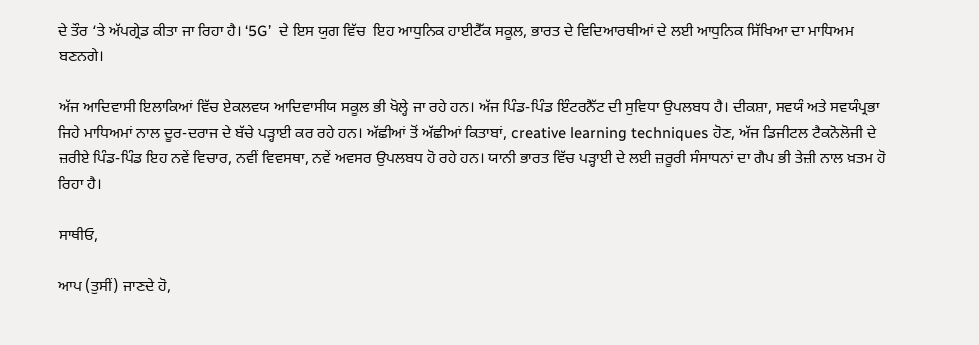ਦੇ ਤੌਰ ‘ਤੇ ਅੱਪਗ੍ਰੇਡ ਕੀਤਾ ਜਾ ਰਿਹਾ ਹੈ। ‘5G’  ਦੇ ਇਸ ਯੁਗ ਵਿੱਚ  ਇਹ ਆਧੁਨਿਕ ਹਾਈਟੈੱਕ ਸਕੂਲ, ਭਾਰਤ ਦੇ ਵਿਦਿਆਰਥੀਆਂ ਦੇ ਲਈ ਆਧੁਨਿਕ ਸਿੱਖਿਆ ਦਾ ਮਾਧਿਅਮ ਬਣਨਗੇ।

ਅੱਜ ਆਦਿਵਾਸੀ ਇਲਾਕਿਆਂ ਵਿੱਚ ਏਕਲਵਯ ਆਦਿਵਾਸੀਯ ਸਕੂਲ ਭੀ ਖੋਲ੍ਹੇ ਜਾ ਰਹੇ ਹਨ। ਅੱਜ ਪਿੰਡ-ਪਿੰਡ ਇੰਟਰਨੈੱਟ ਦੀ ਸੁਵਿਧਾ ਉਪਲਬਧ ਹੈ। ਦੀਕਸ਼ਾ, ਸਵਯੰ ਅਤੇ ਸਵਯੰਪ੍ਰਭਾ ਜਿਹੇ ਮਾਧਿਅਮਾਂ ਨਾਲ ਦੂਰ-ਦਰਾਜ ਦੇ ਬੱਚੇ ਪੜ੍ਹਾਈ ਕਰ ਰਹੇ ਹਨ। ਅੱਛੀਆਂ ਤੋਂ ਅੱਛੀਆਂ ਕਿਤਾਬਾਂ, creative learning techniques ਹੋਣ, ਅੱਜ ਡਿਜੀਟਲ ਟੈਕਨੋਲੋਜੀ ਦੇ ਜ਼ਰੀਏ ਪਿੰਡ-ਪਿੰਡ ਇਹ ਨਵੇਂ ਵਿਚਾਰ, ਨਵੀਂ ਵਿਵਸਥਾ, ਨਵੇਂ ਅਵਸਰ ਉਪਲਬਧ ਹੋ ਰਹੇ ਹਨ। ਯਾਨੀ ਭਾਰਤ ਵਿੱਚ ਪੜ੍ਹਾਈ ਦੇ ਲਈ ਜ਼ਰੂਰੀ ਸੰਸਾਧਨਾਂ ਦਾ ਗੈਪ ਭੀ ਤੇਜ਼ੀ ਨਾਲ ਖ਼ਤਮ ਹੋ ਰਿਹਾ ਹੈ।

ਸਾਥੀਓ,

ਆਪ (ਤੁਸੀਂ) ਜਾਣਦੇ ਹੋ,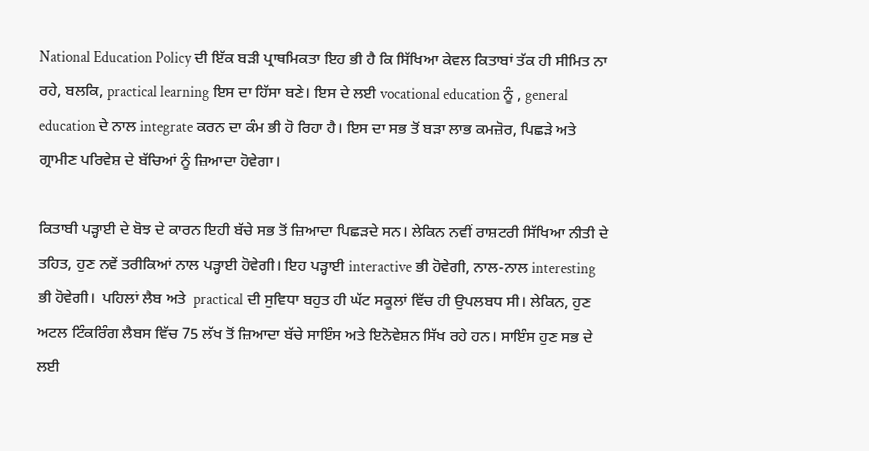National Education Policy ਦੀ ਇੱਕ ਬੜੀ ਪ੍ਰਾਥਮਿਕਤਾ ਇਹ ਭੀ ਹੈ ਕਿ ਸਿੱਖਿਆ ਕੇਵਲ ਕਿਤਾਬਾਂ ਤੱਕ ਹੀ ਸੀਮਿਤ ਨਾ ਰਹੇ, ਬਲਕਿ, practical learning ਇਸ ਦਾ ਹਿੱਸਾ ਬਣੇ। ਇਸ ਦੇ ਲਈ vocational education ਨੂੰ , general education ਦੇ ਨਾਲ integrate ਕਰਨ ਦਾ ਕੰਮ ਭੀ ਹੋ ਰਿਹਾ ਹੈ। ਇਸ ਦਾ ਸਭ ਤੋਂ ਬੜਾ ਲਾਭ ਕਮਜ਼ੋਰ, ਪਿਛੜੇ ਅਤੇ ਗ੍ਰਾਮੀਣ ਪਰਿਵੇਸ਼ ਦੇ ਬੱਚਿਆਂ ਨੂੰ ਜ਼ਿਆਦਾ ਹੋਵੇਗਾ।

ਕਿਤਾਬੀ ਪੜ੍ਹਾਈ ਦੇ ਬੋਝ ਦੇ ਕਾਰਨ ਇਹੀ ਬੱਚੇ ਸਭ ਤੋਂ ਜ਼ਿਆਦਾ ਪਿਛੜਦੇ ਸਨ। ਲੇਕਿਨ ਨਵੀਂ ਰਾਸ਼ਟਰੀ ਸਿੱਖਿਆ ਨੀਤੀ ਦੇ ਤਹਿਤ, ਹੁਣ ਨਵੇਂ ਤਰੀਕਿਆਂ ਨਾਲ ਪੜ੍ਹਾਈ ਹੋਵੇਗੀ। ਇਹ ਪੜ੍ਹਾਈ interactive ਭੀ ਹੋਵੇਗੀ, ਨਾਲ-ਨਾਲ interesting ਭੀ ਹੋਵੇਗੀ।  ਪਹਿਲਾਂ ਲੈਬ ਅਤੇ  practical ਦੀ ਸੁਵਿਧਾ ਬਹੁਤ ਹੀ ਘੱਟ ਸਕੂਲਾਂ ਵਿੱਚ ਹੀ ਉਪਲਬਧ ਸੀ। ਲੇਕਿਨ, ਹੁਣ ਅਟਲ ਟਿੰਕਰਿੰਗ ਲੈਬਸ ਵਿੱਚ 75 ਲੱਖ ਤੋਂ ਜ਼ਿਆਦਾ ਬੱਚੇ ਸਾਇੰਸ ਅਤੇ ਇਨੋਵੇਸ਼ਨ ਸਿੱਖ ਰਹੇ ਹਨ। ਸਾਇੰਸ ਹੁਣ ਸਭ ਦੇ ਲਈ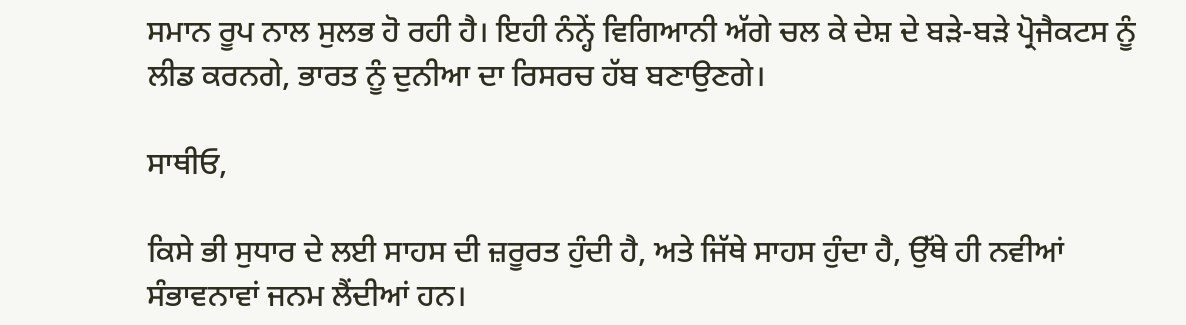ਸਮਾਨ ਰੂਪ ਨਾਲ ਸੁਲਭ ਹੋ ਰਹੀ ਹੈ। ਇਹੀ ਨੰਨ੍ਹੇਂ ਵਿਗਿਆਨੀ ਅੱਗੇ ਚਲ ਕੇ ਦੇਸ਼ ਦੇ ਬੜੇ-ਬੜੇ ਪ੍ਰੋਜੈਕਟਸ ਨੂੰ ਲੀਡ ਕਰਨਗੇ, ਭਾਰਤ ਨੂੰ ਦੁਨੀਆ ਦਾ ਰਿਸਰਚ ਹੱਬ ਬਣਾਉਣਗੇ।

ਸਾਥੀਓ,

ਕਿਸੇ ਭੀ ਸੁਧਾਰ ਦੇ ਲਈ ਸਾਹਸ ਦੀ ਜ਼ਰੂਰਤ ਹੁੰਦੀ ਹੈ, ਅਤੇ ਜਿੱਥੇ ਸਾਹਸ ਹੁੰਦਾ ਹੈ, ਉੱਥੇ ਹੀ ਨਵੀਆਂ ਸੰਭਾਵਨਾਵਾਂ ਜਨਮ ਲੈਂਦੀਆਂ ਹਨ।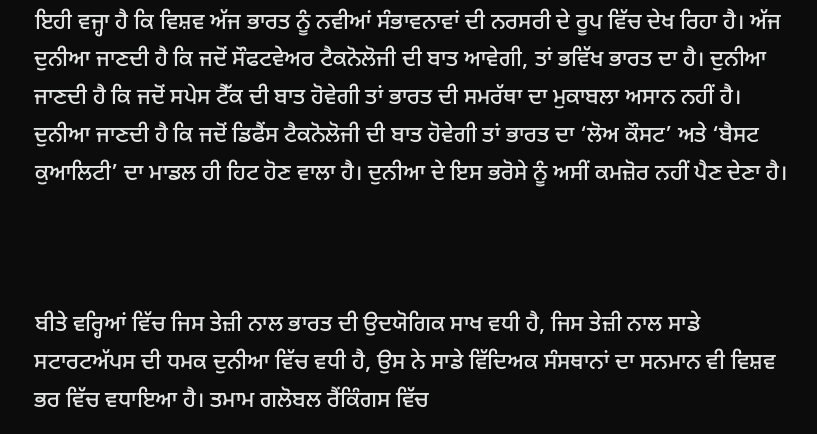ਇਹੀ ਵਜ੍ਹਾ ਹੈ ਕਿ ਵਿਸ਼ਵ ਅੱਜ ਭਾਰਤ ਨੂੰ ਨਵੀਆਂ ਸੰਭਾਵਨਾਵਾਂ ਦੀ ਨਰਸਰੀ ਦੇ ਰੂਪ ਵਿੱਚ ਦੇਖ ਰਿਹਾ ਹੈ। ਅੱਜ ਦੁਨੀਆ ਜਾਣਦੀ ਹੈ ਕਿ ਜਦੋਂ ਸੌਫਟਵੇਅਰ ਟੈਕਨੋਲੋਜੀ ਦੀ ਬਾਤ ਆਵੇਗੀ, ਤਾਂ ਭਵਿੱਖ ਭਾਰਤ ਦਾ ਹੈ। ਦੁਨੀਆ ਜਾਣਦੀ ਹੈ ਕਿ ਜਦੋਂ ਸਪੇਸ ਟੈੱਕ ਦੀ ਬਾਤ ਹੋਵੇਗੀ ਤਾਂ ਭਾਰਤ ਦੀ ਸਮਰੱਥਾ ਦਾ ਮੁਕਾਬਲਾ ਅਸਾਨ ਨਹੀਂ ਹੈ। ਦੁਨੀਆ ਜਾਣਦੀ ਹੈ ਕਿ ਜਦੋਂ ਡਿਫੈਂਸ ਟੈਕਨੋਲੋਜੀ ਦੀ ਬਾਤ ਹੋਵੇਗੀ ਤਾਂ ਭਾਰਤ ਦਾ ‘ਲੋਅ ਕੌਸਟ’ ਅਤੇ ‘ਬੈਸਟ ਕੁਆਲਿਟੀ’ ਦਾ ਮਾਡਲ ਹੀ ਹਿਟ ਹੋਣ ਵਾਲਾ ਹੈ। ਦੁਨੀਆ ਦੇ ਇਸ ਭਰੋਸੇ ਨੂੰ ਅਸੀਂ ਕਮਜ਼ੋਰ ਨਹੀਂ ਪੈਣ ਦੇਣਾ ਹੈ।



ਬੀਤੇ ਵਰ੍ਹਿਆਂ ਵਿੱਚ ਜਿਸ ਤੇਜ਼ੀ ਨਾਲ ਭਾਰਤ ਦੀ ਉਦਯੋਗਿਕ ਸਾਖ ਵਧੀ ਹੈ, ਜਿਸ ਤੇਜ਼ੀ ਨਾਲ ਸਾਡੇ ਸਟਾਰਟਅੱਪਸ ਦੀ ਧਮਕ ਦੁਨੀਆ ਵਿੱਚ ਵਧੀ ਹੈ, ਉਸ ਨੇ ਸਾਡੇ ਵਿੱਦਿਅਕ ਸੰਸਥਾਨਾਂ ਦਾ ਸਨਮਾਨ ਵੀ ਵਿਸ਼ਵ ਭਰ ਵਿੱਚ ਵਧਾਇਆ ਹੈ। ਤਮਾਮ ਗਲੋਬਲ ਰੈਂਕਿੰਗਸ ਵਿੱਚ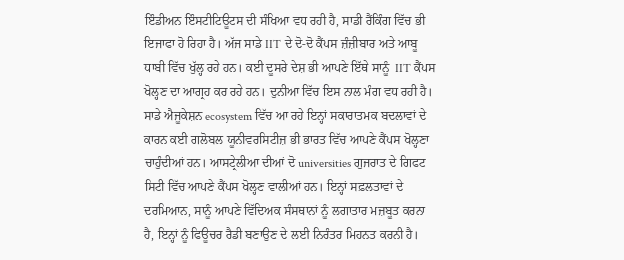ਇੰਡੀਅਨ ਇੰਸਟੀਟਿਊਟਸ ਦੀ ਸੰਖਿਆ ਵਧ ਰਹੀ ਹੈ, ਸਾਡੀ ਰੈਂਕਿੰਗ ਵਿੱਚ ਭੀ ਇਜਾਫਾ ਹੋ ਰਿਹਾ ਹੈ। ਅੱਜ ਸਾਡੇ IIT ਦੇ ਦੋ-ਦੋ ਕੈਂਪਸ ਜ਼ੰਜ਼ੀਬਾਰ ਅਤੇ ਆਬੂ ਧਾਬੀ ਵਿੱਚ ਖੁੱਲ੍ਹ ਰਹੇ ਹਨ। ਕਈ ਦੂਸਰੇ ਦੇਸ਼ ਭੀ ਆਪਣੇ ਇੱਥੇ ਸਾਨੂੰ  IIT ਕੈਂਪਸ ਖੋਲ੍ਹਣ ਦਾ ਆਗ੍ਰਹ ਕਰ ਰਹੇ ਹਨ। ਦੁਨੀਆ ਵਿੱਚ ਇਸ ਨਾਲ ਮੰਗ ਵਧ ਰਹੀ ਹੈ। ਸਾਡੇ ਐਜੂਕੇਸ਼ਨ ecosystem ਵਿੱਚ ਆ ਰਹੇ ਇਨ੍ਹਾਂ ਸਕਾਰਾਤਮਕ ਬਦਲਾਵਾਂ ਦੇ ਕਾਰਨ ਕਈ ਗਲੋਬਲ ਯੂਨੀਵਰਸਿਟੀਜ਼ ਭੀ ਭਾਰਤ ਵਿੱਚ ਆਪਣੇ ਕੈਂਪਸ ਖੋਲ੍ਹਣਾ ਚਾਹੁੰਦੀਆਂ ਹਨ। ਆਸਟ੍ਰੇਲੀਆ ਦੀਆਂ ਦੋ universities ਗੁਜਰਾਤ ਦੇ ਗਿਫਟ ਸਿਟੀ ਵਿੱਚ ਆਪਣੇ ਕੈਂਪਸ ਖੋਲ੍ਹਣ ਵਾਲੀਆਂ ਹਨ। ਇਨ੍ਹਾਂ ਸਫ਼ਲਤਾਵਾਂ ਦੇ ਦਰਮਿਆਨ, ਸਾਨੂੰ ਆਪਣੇ ਵਿੱਦਿਅਕ ਸੰਸਥਾਨਾਂ ਨੂੰ ਲਗਾਤਾਰ ਮਜ਼ਬੂਤ ਕਰਨਾ ਹੈ, ਇਨ੍ਹਾਂ ਨੂੰ ਫਿਊਚਰ ਰੈਡੀ ਬਣਾਉਣ ਦੇ ਲਈ ਨਿਰੰਤਰ ਮਿਹਨਤ ਕਰਨੀ ਹੈ।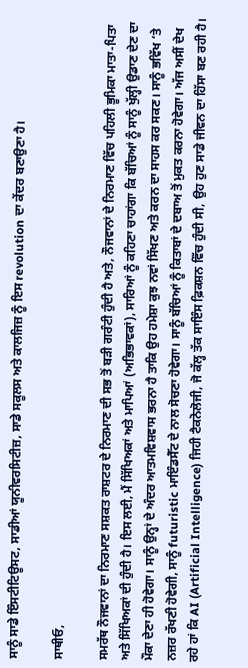ਸਾਨੂੰ ਸਾਡੇ ਇੰਸਟੀਟਿਊਸਟ, ਸਾਡੀਆਂ ਯੂਨੀਵਰਸਿਟੀਜ਼, ਸਾਡੇ ਸਕੂਲਸ ਅਤੇ ਕਾਲਜਿਜ਼ ਨੂੰ ਇਸ revolution ਦਾ ਕੇਂਦਰ ਬਣਾਉਣਾ ਹੈ।

ਸਾਥੀਓ,

ਸਮਰੱਥ ਨੌਜਵਾਨਾਂ ਦਾ ਨਿਰਮਾਣ ਸਸ਼ਕਤ ਰਾਸ਼ਟਰ ਦੇ ਨਿਰਮਾਣ ਦੀ ਸਭ ਤੋਂ ਬੜੀ ਗਰੰਟੀ ਹੁੰਦੀ ਹੈ ਅਤੇ, ਨੌਜਵਾਨਾਂ ਦੇ ਨਿਰਮਾਣ ਵਿੱਚ ਪਹਿਲੀ ਭੂਮਿਕਾ ਮਾਤਾ-ਪਿਤਾ ਅਤੇ ਸਿੱਖਿਅਕਾਂ ਦੀ ਹੁੰਦੀ ਹੈ। ਇਸ ਲਈ, ਮੈਂ ਸਿੱਖਿਅਕਾਂ ਅਤੇ ਮਾਪਿਆਂ (ਅਭਿਭਾਵਕਾਂ), ਸਾਰਿਆਂ ਨੂੰ ਕਹਿਣਾ ਚਾਹਾਂਗਾ ਕਿ ਬੱਚਿਆਂ ਨੂੰ ਸਾਨੂੰ ਖੁੱਲ੍ਹੀ ਉਡਾਣ ਦੇਣ ਦਾ ਮੌਕਾ ਦੇਣਾ ਹੀ ਹੋਵੇਗਾ। ਸਾਨੂੰ ਉਨ੍ਹਾਂ ਦੇ ਅੰਦਰ ਆਤਮਵਿਸ਼ਵਾਸ ਭਰਨਾ ਹੈ ਤਾਕਿ ਉਹ ਹਮੇਸ਼ਾ ਕੁਝ ਨਵਾਂ ਸਿੱਖਣ ਅਤੇ ਕਰਨ ਦਾ ਸਾਹਸ ਕਰ ਸਕਣ। ਸਾਨੂੰ ਭਵਿੱਖ ‘ਤੇ ਨਜ਼ਰ ਰੱਖਣੀ ਹੋਵੇਗੀ, ਸਾਨੂੰ futuristic ਮਾਇੰਡਸੈੱਟ ਦੇ ਨਾਲ ਸੋਚਣਾ ਹੋਵੇਗਾ। ਸਾਨੂੰ ਬੱਚਿਆਂ ਨੂੰ ਕਿਤਾਬਾਂ ਦੇ ਦਬਾਅ ਤੋਂ ਮੁਕਤ ਕਰਨਾ ਹੋਵੇਗਾ। ਅੱਜ ਅਸੀਂ ਦੇਖ ਰਹੇ ਹਾਂ ਕਿ AI (Artificial Intelligence) ਜਿਹੀ ਟੈਕਨੋਲੋਜੀ, ਜੋ ਕੱਲ੍ਹ ਤੱਕ ਸਾਇੰਸ ਫ਼ਿਕਸ਼ਨ ਵਿੱਚ ਹੁੰਦੀ ਸੀ, ਉਹ ਹੁਣ ਸਾਡੇ ਜੀਵਨ ਦਾ ਹਿੱਸਾ ਬਣ ਰਹੀ ਹੈ।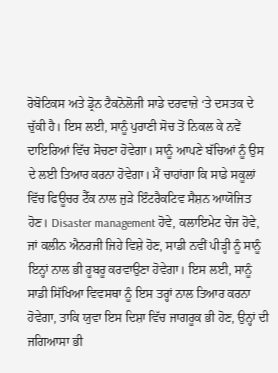ਰੋਬੋਟਿਕਸ ਅਤੇ ਡ੍ਰੋਨ ਟੈਕਨੋਲੋਜੀ ਸਾਡੇ ਦਰਵਾਜ਼ੇ ‘ਤੇ ਦਸਤਕ ਦੇ ਚੁੱਕੀ ਹੈ। ਇਸ ਲਈ, ਸਾਨੂੰ ਪੁਰਾਣੀ ਸੋਚ ਤੋਂ ਨਿਕਲ ਕੇ ਨਵੇਂ ਦਾਇਰਿਆਂ ਵਿੱਚ ਸੋਚਣਾ ਹੋਵੇਗਾ। ਸਾਨੂੰ ਆਪਣੇ ਬੱਚਿਆਂ ਨੂੰ ਉਸ ਦੇ ਲਈ ਤਿਆਰ ਕਰਨਾ ਹੋਵੇਗਾ। ਮੈਂ ਚਾਹਾਂਗਾ ਕਿ ਸਾਡੇ ਸਕੂਲਾਂ ਵਿੱਚ ਫਿਊਚਰ ਟੈੱਕ ਨਾਲ ਜੁੜੇ ਇੰਟਰੈਕਟਿਵ ਸੈਸ਼ਨ ਆਯੋਜਿਤ ਹੋਣ। Disaster management ਹੋਵੇ, ਕਲਾਇਮੇਟ ਚੇਂਜ ਹੋਵੇ, ਜਾਂ ਕਲੀਨ ਐਨਰਜੀ ਜਿਹੇ ਵਿਸ਼ੇ ਹੋਣ, ਸਾਡੀ ਨਵੀਂ ਪੀੜ੍ਹੀ ਨੂੰ ਸਾਨੂੰ ਇਨ੍ਹਾਂ ਨਾਲ ਭੀ ਰੂਬਰੂ ਕਰਵਾਉਣਾ ਹੋਵੇਗਾ। ਇਸ ਲਈ, ਸਾਨੂੰ ਸਾਡੀ ਸਿੱਖਿਆ ਵਿਵਸਥਾ ਨੂੰ ਇਸ ਤਰ੍ਹਾਂ ਨਾਲ ਤਿਆਰ ਕਰਨਾ ਹੋਵੇਗਾ, ਤਾਕਿ ਯੁਵਾ ਇਸ ਦਿਸ਼ਾ ਵਿੱਚ ਜਾਗਰੂਕ ਭੀ ਹੋਣ, ਉਨ੍ਹਾਂ ਦੀ ਜਗਿਆਸਾ ਭੀ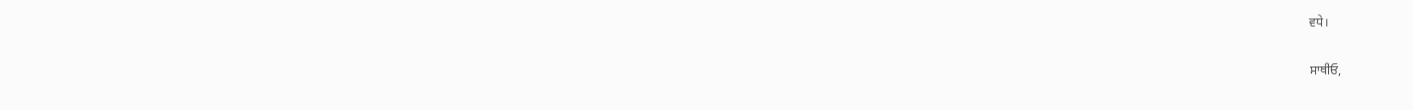ਵਧੇ।

ਸਾਥੀਓ,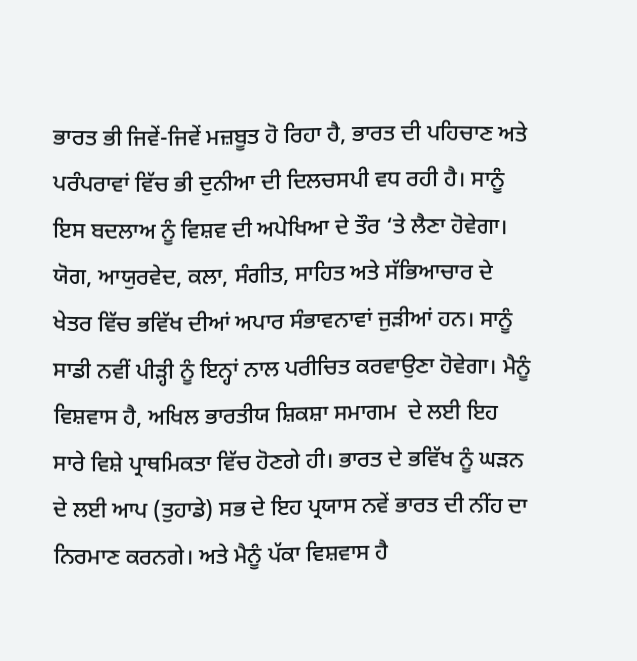ਭਾਰਤ ਭੀ ਜਿਵੇਂ-ਜਿਵੇਂ ਮਜ਼ਬੂਤ ਹੋ ਰਿਹਾ ਹੈ, ਭਾਰਤ ਦੀ ਪਹਿਚਾਣ ਅਤੇ ਪਰੰਪਰਾਵਾਂ ਵਿੱਚ ਭੀ ਦੁਨੀਆ ਦੀ ਦਿਲਚਸਪੀ ਵਧ ਰਹੀ ਹੈ। ਸਾਨੂੰ ਇਸ ਬਦਲਾਅ ਨੂੰ ਵਿਸ਼ਵ ਦੀ ਅਪੇਖਿਆ ਦੇ ਤੌਰ ‘ਤੇ ਲੈਣਾ ਹੋਵੇਗਾ। ਯੋਗ, ਆਯੁਰਵੇਦ, ਕਲਾ, ਸੰਗੀਤ, ਸਾਹਿਤ ਅਤੇ ਸੱਭਿਆਚਾਰ ਦੇ ਖੇਤਰ ਵਿੱਚ ਭਵਿੱਖ ਦੀਆਂ ਅਪਾਰ ਸੰਭਾਵਨਾਵਾਂ ਜੁੜੀਆਂ ਹਨ। ਸਾਨੂੰ ਸਾਡੀ ਨਵੀਂ ਪੀੜ੍ਹੀ ਨੂੰ ਇਨ੍ਹਾਂ ਨਾਲ ਪਰੀਚਿਤ ਕਰਵਾਉਣਾ ਹੋਵੇਗਾ। ਮੈਨੂੰ ਵਿਸ਼ਵਾਸ ਹੈ, ਅਖਿਲ ਭਾਰਤੀਯ ਸ਼ਿਕਸ਼ਾ ਸਮਾਗਮ  ਦੇ ਲਈ ਇਹ ਸਾਰੇ ਵਿਸ਼ੇ ਪ੍ਰਾਥਮਿਕਤਾ ਵਿੱਚ ਹੋਣਗੇ ਹੀ। ਭਾਰਤ ਦੇ ਭਵਿੱਖ ਨੂੰ ਘੜਨ ਦੇ ਲਈ ਆਪ (ਤੁਹਾਡੇ) ਸਭ ਦੇ ਇਹ ਪ੍ਰਯਾਸ ਨਵੇਂ ਭਾਰਤ ਦੀ ਨੀਂਹ ਦਾ ਨਿਰਮਾਣ ਕਰਨਗੇ। ਅਤੇ ਮੈਨੂੰ ਪੱਕਾ ਵਿਸ਼ਵਾਸ ਹੈ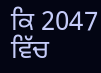ਕਿ 2047 ਵਿੱਚ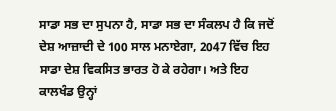ਸਾਡਾ ਸਭ ਦਾ ਸੁਪਨਾ ਹੈ, ਸਾਡਾ ਸਭ ਦਾ ਸੰਕਲਪ ਹੈ ਕਿ ਜਦੋਂ ਦੇਸ਼ ਆਜ਼ਾਦੀ ਦੇ 100 ਸਾਲ ਮਨਾਏਗਾ, 2047 ਵਿੱਚ ਇਹ ਸਾਡਾ ਦੇਸ਼ ਵਿਕਸਿਤ ਭਾਰਤ ਹੋ ਕੇ ਰਹੇਗਾ। ਅਤੇ ਇਹ ਕਾਲਖੰਡ ਉਨ੍ਹਾਂ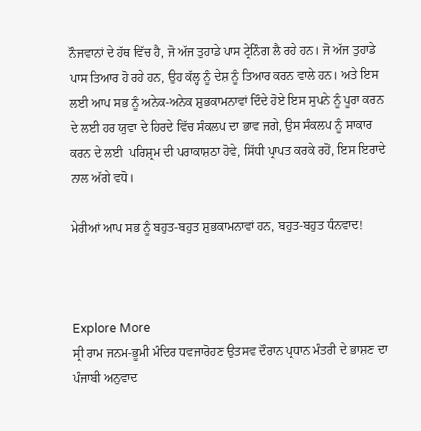ਨੌਜਵਾਨਾਂ ਦੇ ਹੱਥ ਵਿੱਚ ਹੈ, ਜੋ ਅੱਜ ਤੁਹਾਡੇ ਪਾਸ ਟ੍ਰੇਨਿੰਗ ਲੈ ਰਹੇ ਹਨ। ਜੋ ਅੱਜ ਤੁਹਾਡੇ ਪਾਸ ਤਿਆਰ ਹੋ ਰਹੇ ਹਨ, ਉਹ ਕੱਲ੍ਹ ਨੂੰ ਦੇਸ਼ ਨੂੰ ਤਿਆਰ ਕਰਨ ਵਾਲੇ ਹਨ। ਅਤੇ ਇਸ ਲਈ ਆਪ ਸਭ ਨੂੰ ਅਨੇਕ-ਅਨੇਕ ਸ਼ੁਭਕਾਮਨਾਵਾਂ ਦਿੰਦੇ ਹੋਏ ਇਸ ਸੁਪਨੇ ਨੂੰ ਪੂਰਾ ਕਰਨ ਦੇ ਲਈ ਹਰ ਯੁਵਾ ਦੇ ਹਿਰਦੇ ਵਿੱਚ ਸੰਕਲਪ ਦਾ ਭਾਵ ਜਗੇ, ਉਸ ਸੰਕਲਪ ਨੂੰ ਸਾਕਾਰ ਕਰਨ ਦੇ ਲਈ  ਪਰਿਸ਼੍ਰਮ ਦੀ ਪਰਾਕਾਸ਼ਠਾ ਹੋਵੇ, ਸਿੱਧੀ ਪ੍ਰਾਪਤ ਕਰਕੇ ਰਹੋਂ, ਇਸ ਇਰਾਦੇ ਨਾਲ ਅੱਗੇ ਵਧੋ।

ਮੇਰੀਆਂ ਆਪ ਸਭ ਨੂੰ ਬਹੁਤ-ਬਹੁਤ ਸ਼ੁਭਕਾਮਨਾਵਾਂ ਹਨ, ਬਹੁਤ-ਬਹੁਤ ਧੰਨਵਾਦ!



Explore More
ਸ੍ਰੀ ਰਾਮ ਜਨਮ-ਭੂਮੀ ਮੰਦਿਰ ਧਵਜਾਰੋਹਣ ਉਤਸਵ ਦੌਰਾਨ ਪ੍ਰਧਾਨ ਮੰਤਰੀ ਦੇ ਭਾਸ਼ਣ ਦਾ ਪੰਜਾਬੀ ਅਨੁਵਾਦ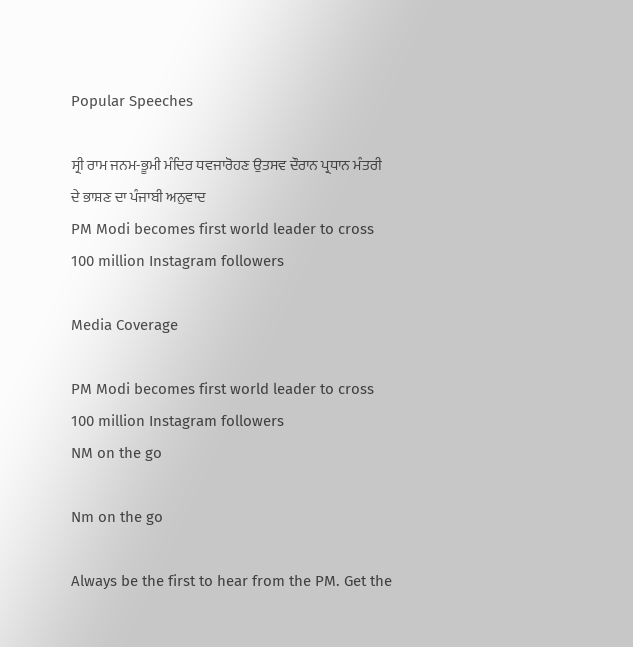Popular Speeches

ਸ੍ਰੀ ਰਾਮ ਜਨਮ-ਭੂਮੀ ਮੰਦਿਰ ਧਵਜਾਰੋਹਣ ਉਤਸਵ ਦੌਰਾਨ ਪ੍ਰਧਾਨ ਮੰਤਰੀ ਦੇ ਭਾਸ਼ਣ ਦਾ ਪੰਜਾਬੀ ਅਨੁਵਾਦ
PM Modi becomes first world leader to cross 100 million Instagram followers

Media Coverage

PM Modi becomes first world leader to cross 100 million Instagram followers
NM on the go

Nm on the go

Always be the first to hear from the PM. Get the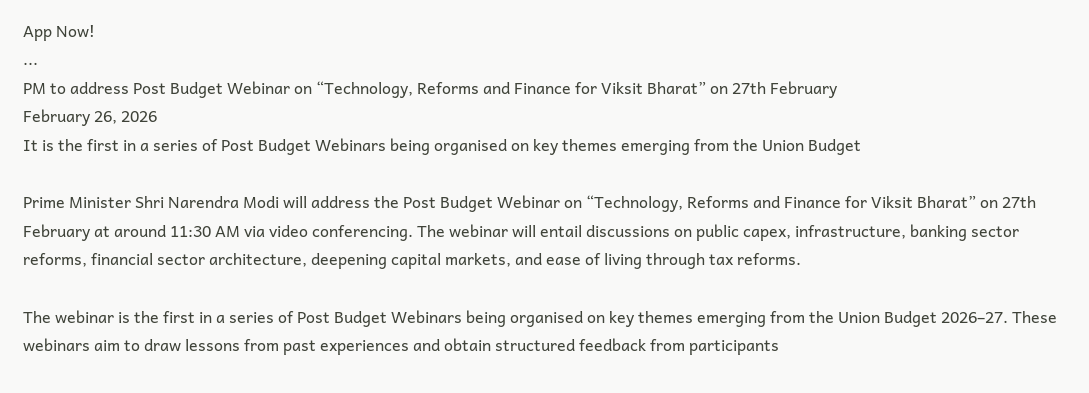App Now!
...
PM to address Post Budget Webinar on “Technology, Reforms and Finance for Viksit Bharat” on 27th February
February 26, 2026
It is the first in a series of Post Budget Webinars being organised on key themes emerging from the Union Budget

Prime Minister Shri Narendra Modi will address the Post Budget Webinar on “Technology, Reforms and Finance for Viksit Bharat” on 27th February at around 11:30 AM via video conferencing. The webinar will entail discussions on public capex, infrastructure, banking sector reforms, financial sector architecture, deepening capital markets, and ease of living through tax reforms.

The webinar is the first in a series of Post Budget Webinars being organised on key themes emerging from the Union Budget 2026–27. These webinars aim to draw lessons from past experiences and obtain structured feedback from participants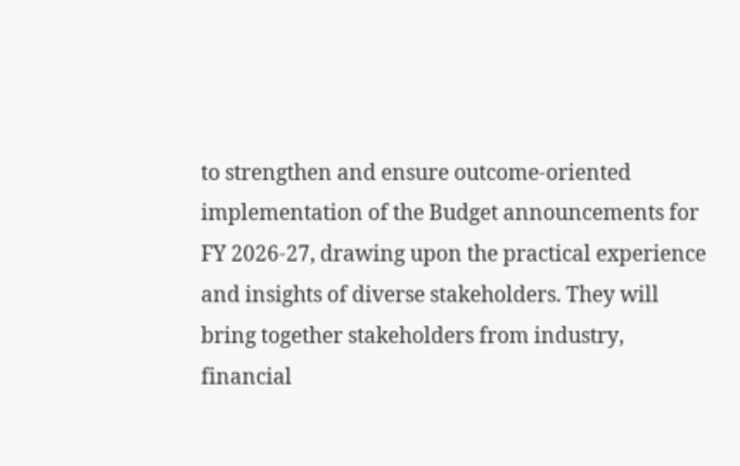to strengthen and ensure outcome-oriented implementation of the Budget announcements for FY 2026-27, drawing upon the practical experience and insights of diverse stakeholders. They will bring together stakeholders from industry, financial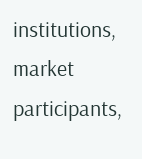institutions, market participants,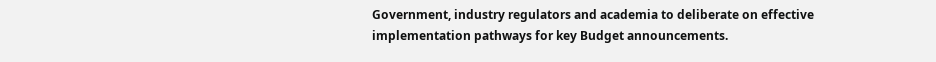Government, industry regulators and academia to deliberate on effective implementation pathways for key Budget announcements.